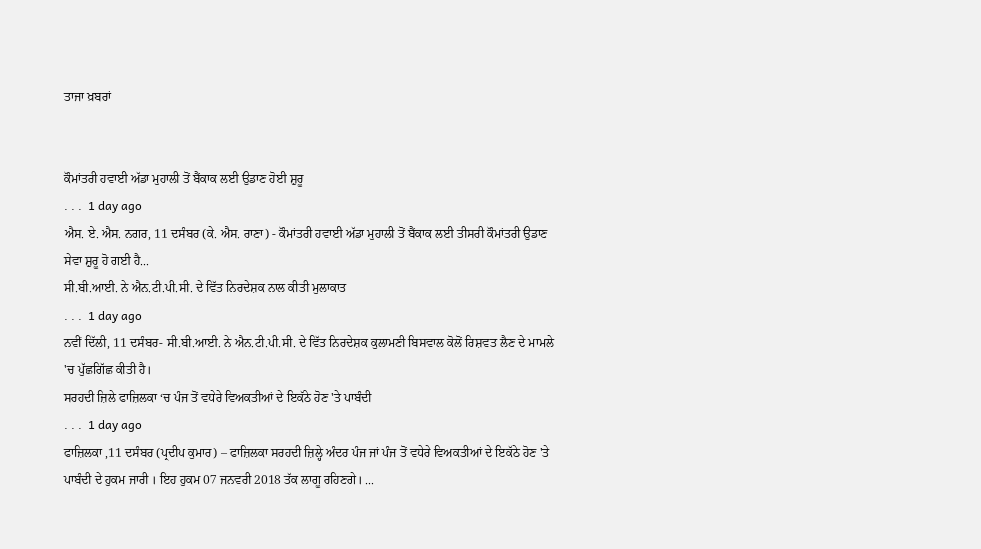ਤਾਜਾ ਖ਼ਬਰਾਂ


ਕੌਮਾਂਤਰੀ ਹਵਾਈ ਅੱਡਾ ਮੁਹਾਲੀ ਤੋਂ ਬੈਂਕਾਕ ਲਈ ਉਡਾਣ ਹੋਈ ਸ਼ੁਰੂ
. . .  1 day ago
ਐਸ. ਏ. ਐਸ. ਨਗਰ, 11 ਦਸੰਬਰ (ਕੇ. ਐਸ. ਰਾਣਾ) - ਕੌਮਾਂਤਰੀ ਹਵਾਈ ਅੱਡਾ ਮੁਹਾਲੀ ਤੋਂ ਬੈਂਕਾਕ ਲਈ ਤੀਸਰੀ ਕੌਮਾਂਤਰੀ ਉਡਾਣ ਸੇਵਾ ਸ਼ੁਰੂ ਹੋ ਗਈ ਹੈ...
ਸੀ.ਬੀ.ਆਈ. ਨੇ ਐਨ.ਟੀ.ਪੀ.ਸੀ. ਦੇ ਵਿੱਤ ਨਿਰਦੇਸ਼ਕ ਨਾਲ ਕੀਤੀ ਮੁਲਾਕਾਤ
. . .  1 day ago
ਨਵੀਂ ਦਿੱਲੀ, 11 ਦਸੰਬਰ- ਸੀ.ਬੀ.ਆਈ. ਨੇ ਐਨ.ਟੀ.ਪੀ.ਸੀ. ਦੇ ਵਿੱਤ ਨਿਰਦੇਸ਼ਕ ਕੁਲਾਮਣੀ ਬਿਸਵਾਲ ਕੋਲੋਂ ਰਿਸ਼ਵਤ ਲੈਣ ਦੇ ਮਾਮਲੇ 'ਚ ਪੁੱਛਗਿੱਛ ਕੀਤੀ ਹੈ।
ਸਰਹਦੀ ਜ਼ਿਲੇ ਫਾਜ਼ਿਲਕਾ ‘ਚ ਪੰਜ ਤੋਂ ਵਧੇਰੇ ਵਿਅਕਤੀਆਂ ਦੇ ਇਕੱਠੇ ਹੋਣ 'ਤੇ ਪਾਬੰਦੀ
. . .  1 day ago
ਫਾਜ਼ਿਲਕਾ ,11 ਦਸੰਬਰ (ਪ੍ਰਦੀਪ ਕੁਮਾਰ) – ਫਾਜ਼ਿਲਕਾ ਸਰਹਦੀ ਜ਼ਿਲ੍ਹੇ ਅੰਦਰ ਪੰਜ ਜਾਂ ਪੰਜ ਤੋਂ ਵਧੇਰੇ ਵਿਅਕਤੀਆਂ ਦੇ ਇਕੱਠੇ ਹੋਣ 'ਤੇ ਪਾਬੰਦੀ ਦੇ ਹੁਕਮ ਜਾਰੀ । ਇਹ ਹੁਕਮ 07 ਜਨਵਰੀ 2018 ਤੱਕ ਲਾਗੂ ਰਹਿਣਗੇ। ...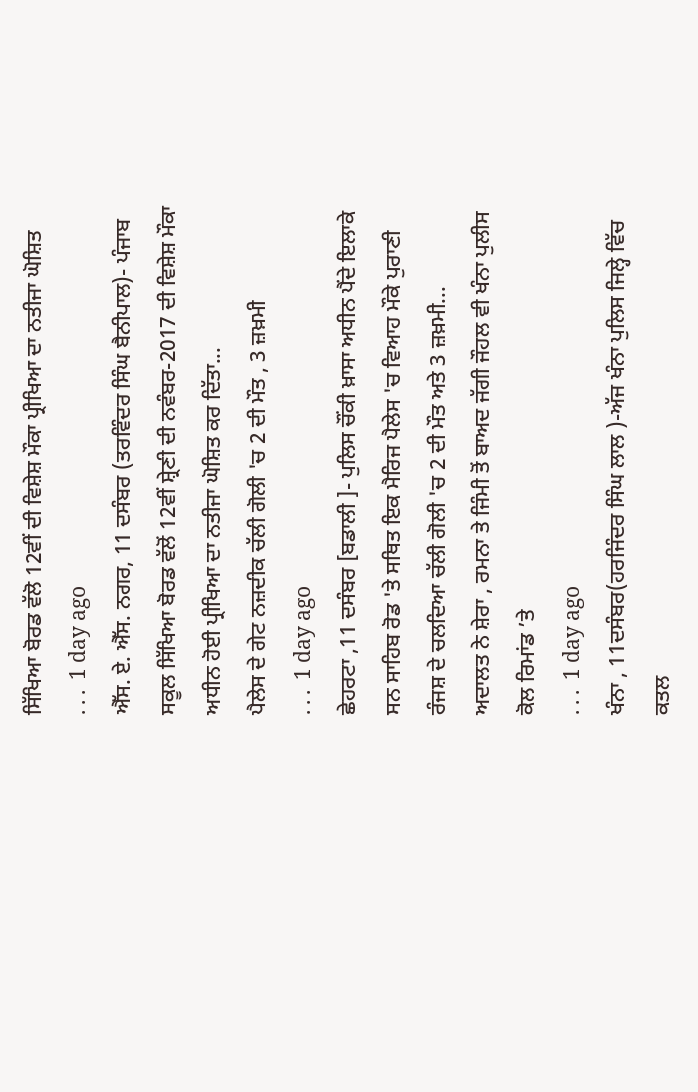ਸਿੱਖਿਆ ਬੋਰਡ ਵੱਲੋ 12ਵੀਂ ਦੀ ਵਿਸ਼ੇਸ਼ ਮੌਕਾ ਪ੍ਰੀਖਿਆ ਦਾ ਨਤੀਜਾ ਘੋਸ਼ਿਤ
. . .  1 day ago
ਐੱਸ. ਏ. ਐੱਸ. ਨਗਰ, 11 ਦਸੰਬਰ (ਤਰਵਿੰਦਰ ਸਿੰਘ ਬੈਨੀਪਾਲ)- ਪੰਜਾਬ ਸਕੂਲ ਸਿੱਖਿਆ ਬੋਰਡ ਵੱਲੋਂ 12ਵੀਂ ਸ਼੍ਰੇਣੀ ਦੀ ਨਵੰਬਰ-2017 ਦੀ ਵਿਸ਼ੇਸ਼ ਮੌਕਾ ਅਧੀਨ ਹੋਈ ਪ੍ਰੀਖਿਆ ਦਾ ਨਤੀਜਾ ਘੋਸ਼ਿਤ ਕਰ ਦਿੱਤਾ...
ਪੈਲੇਸ ਦੇ ਗੇਟ ਨਜ਼ਦੀਕ ਚੱਲੀ ਗੋਲੀ 'ਚ 2 ਦੀ ਮੌਤ , 3 ਜ਼ਖ਼ਮੀ
. . .  1 day ago
ਛੇਹਰਟਾ ,11 ਦਸੰਬਰ [ਬਡਾਲੀ ]- ਪੁਲਿਸ ਚੌਂਕੀ ਖ਼ਾਸਾ ਅਧੀਨ ਪੈਂਦੇ ਇਲਾਕੇ ਸਨ ਸਾਹਿਬ ਰੋਡ 'ਤੇ ਸਥਿਤ ਇਕ ਮੈਰਿਜ ਪੈਲੇਸ 'ਚ ਵਿਆਹ ਮੌਕੇ ਪੁਰਾਣੀ ਰੰਜਸ਼ ਦੇ ਚਲਦਿਆ ਚੱਲੀ ਗੋਲੀ 'ਚ 2 ਦੀ ਮੌਤ ਅਤੇ 3 ਜ਼ਖ਼ਮੀ...
ਅਦਾਲਤ ਨੇ ਸ਼ੇਰਾ , ਰਮਨਾ ਤੇ ਜਿੰਮੀ ਤੋਂ ਬਾਅਦ ਜੱਗੀ ਜੌਹਲ ਵੀ ਖੰਨਾ ਪੁਲੀਸ ਕੋਲ ਰਿਮਾਂਡ ’ਤੇ
. . .  1 day ago
ਖੰਨਾ , 11ਦਸੰਬਰ(ਹਰਜਿੰਦਰ ਸਿੰਘ ਲਾਲ )-ਅੱਜ ਖੰਨਾ ਪੁਲਿਸ ਜਿਲ੍ਹੇ ਵਿੱਚ ਕਤਲ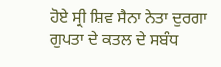ਹੋਏ ਸ੍ਰੀ ਸ਼ਿਵ ਸੈਨਾ ਨੇਤਾ ਦੁਰਗਾ ਗੁਪਤਾ ਦੇ ਕਤਲ ਦੇ ਸਬੰਧ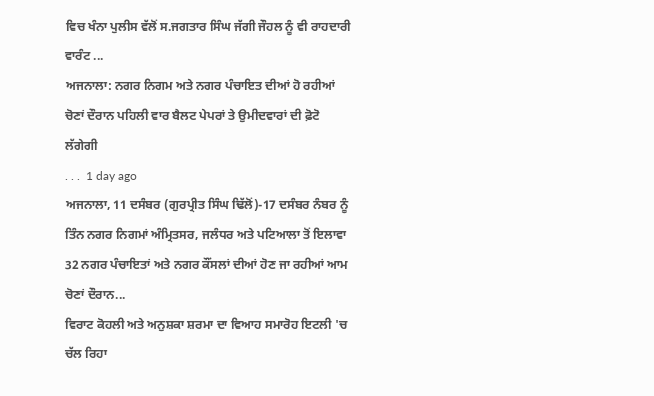ਵਿਚ ਖੰਨਾ ਪੁਲੀਸ ਵੱਲੋਂ ਸ.ਜਗਤਾਰ ਸਿੰਘ ਜੱਗੀ ਜੌਹਲ ਨੂੰ ਵੀ ਰਾਹਦਾਰੀ ਵਾਰੰਟ ...
ਅਜਨਾਲਾ: ਨਗਰ ਨਿਗਮ ਅਤੇ ਨਗਰ ਪੰਚਾਇਤ ਦੀਆਂ ਹੋ ਰਹੀਆਂ ਚੋਣਾਂ ਦੌਰਾਨ ਪਹਿਲੀ ਵਾਰ ਬੈਲਟ ਪੇਪਰਾਂ ਤੇ ਉਮੀਦਵਾਰਾਂ ਦੀ ਫ਼ੋਟੋ ਲੱਗੇਗੀ
. . .  1 day ago
ਅਜਨਾਲਾ, 11 ਦਸੰਬਰ (ਗੁਰਪ੍ਰੀਤ ਸਿੰਘ ਢਿੱਲੋਂ)-17 ਦਸੰਬਰ ਨੰਬਰ ਨੂੰ ਤਿੰਨ ਨਗਰ ਨਿਗਮਾਂ ਅੰਮ੍ਰਿਤਸਰ, ਜਲੰਧਰ ਅਤੇ ਪਟਿਆਲਾ ਤੋਂ ਇਲਾਵਾ 32 ਨਗਰ ਪੰਚਾਇਤਾਂ ਅਤੇ ਨਗਰ ਕੌਂਸਲਾਂ ਦੀਆਂ ਹੋਣ ਜਾ ਰਹੀਆਂ ਆਮ ਚੋਣਾਂ ਦੌਰਾਨ...
ਵਿਰਾਟ ਕੋਹਲੀ ਅਤੇ ਅਨੁਸ਼ਕਾ ਸ਼ਰਮਾ ਦਾ ਵਿਆਹ ਸਮਾਰੋਹ ਇਟਲੀ 'ਚ ਚੱਲ ਰਿਹਾ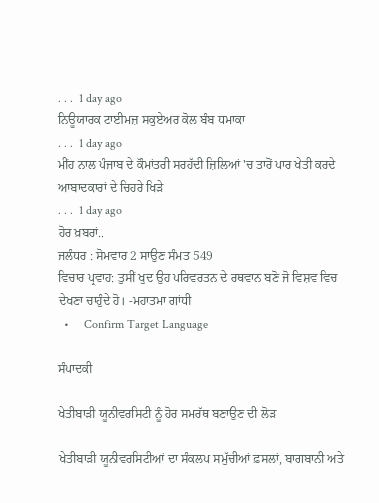. . .  1 day ago
ਨਿਊਯਾਰਕ ਟਾਈਮਜ਼ ਸਕੁਏਅਰ ਕੋਲ ਬੰਬ ਧਮਾਕਾ
. . .  1 day ago
ਮੀਂਹ ਨਾਲ ਪੰਜਾਬ ਦੇ ਕੌਮਾਂਤਰੀ ਸਰਹੱਦੀ ਜ਼ਿਲਿਆਂ 'ਚ ਤਾਰੋਂ ਪਾਰ ਖੇਤੀ ਕਰਦੇ ਆਬਾਦਕਾਰਾਂ ਦੇ ਚਿਹਰੇ ਖਿੜੇ
. . .  1 day ago
ਹੋਰ ਖ਼ਬਰਾਂ..
ਜਲੰਧਰ : ਸੋਮਵਾਰ 2 ਸਾਉਣ ਸੰਮਤ 549
ਵਿਚਾਰ ਪ੍ਰਵਾਹ: ਤੁਸੀਂ ਖੁਦ ਉਹ ਪਰਿਵਰਤਨ ਦੇ ਰਥਵਾਨ ਬਣੋ ਜੋ ਵਿਸ਼ਵ ਵਿਚ ਦੇਖਣਾ ਚਾਹੁੰਦੇ ਹੋ। -ਮਹਾਤਮਾ ਗਾਂਧੀ
  •     Confirm Target Language

ਸੰਪਾਦਕੀ

ਖੇਤੀਬਾੜੀ ਯੂਨੀਵਰਸਿਟੀ ਨੂੰ ਹੋਰ ਸਮਰੱਥ ਬਣਾਉਣ ਦੀ ਲੋੜ

ਖੇਤੀਬਾੜੀ ਯੂਨੀਵਰਸਿਟੀਆਂ ਦਾ ਸੰਕਲਪ ਸਮੁੱਚੀਆਂ ਫ਼ਸਲਾਂ, ਬਾਗਬਾਨੀ ਅਤੇ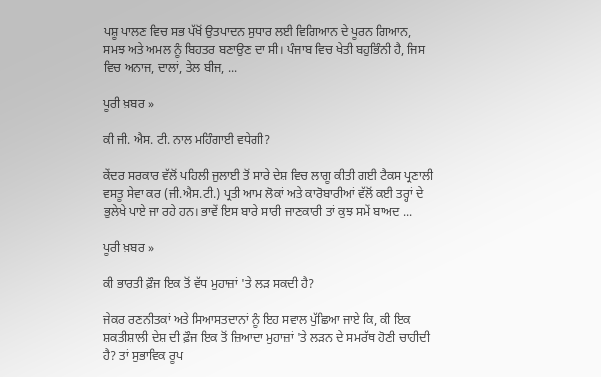ਪਸ਼ੂ ਪਾਲਣ ਵਿਚ ਸਭ ਪੱਖੋਂ ਉਤਪਾਦਨ ਸੁਧਾਰ ਲਈ ਵਿਗਿਆਨ ਦੇ ਪੂਰਨ ਗਿਆਨ, ਸਮਝ ਅਤੇ ਅਮਲ ਨੂੰ ਬਿਹਤਰ ਬਣਾਉਣ ਦਾ ਸੀ। ਪੰਜਾਬ ਵਿਚ ਖੇਤੀ ਬਹੁਭਿੰਨੀ ਹੈ, ਜਿਸ ਵਿਚ ਅਨਾਜ, ਦਾਲਾਂ, ਤੇਲ ਬੀਜ, ...

ਪੂਰੀ ਖ਼ਬਰ »

ਕੀ ਜੀ. ਐਸ. ਟੀ. ਨਾਲ ਮਹਿੰਗਾਈ ਵਧੇਗੀ?

ਕੇਂਦਰ ਸਰਕਾਰ ਵੱਲੋਂ ਪਹਿਲੀ ਜੁਲਾਈ ਤੋਂ ਸਾਰੇ ਦੇਸ਼ ਵਿਚ ਲਾਗੂ ਕੀਤੀ ਗਈ ਟੈਕਸ ਪ੍ਰਣਾਲੀ ਵਸਤੂ ਸੇਵਾ ਕਰ (ਜੀ.ਐਸ.ਟੀ.) ਪ੍ਰਤੀ ਆਮ ਲੋਕਾਂ ਅਤੇ ਕਾਰੋਬਾਰੀਆਂ ਵੱਲੋਂ ਕਈ ਤਰ੍ਹਾਂ ਦੇ ਭੁਲੇਖੇ ਪਾਏ ਜਾ ਰਹੇ ਹਨ। ਭਾਵੇਂ ਇਸ ਬਾਰੇ ਸਾਰੀ ਜਾਣਕਾਰੀ ਤਾਂ ਕੁਝ ਸਮੇਂ ਬਾਅਦ ...

ਪੂਰੀ ਖ਼ਬਰ »

ਕੀ ਭਾਰਤੀ ਫ਼ੌਜ ਇਕ ਤੋਂ ਵੱਧ ਮੁਹਾਜ਼ਾਂ 'ਤੇ ਲੜ ਸਕਦੀ ਹੈ?

ਜੇਕਰ ਰਣਨੀਤਕਾਂ ਅਤੇ ਸਿਆਸਤਦਾਨਾਂ ਨੂੰ ਇਹ ਸਵਾਲ ਪੁੱਛਿਆ ਜਾਏ ਕਿ, ਕੀ ਇਕ ਸ਼ਕਤੀਸ਼ਾਲੀ ਦੇਸ਼ ਦੀ ਫ਼ੌਜ ਇਕ ਤੋਂ ਜ਼ਿਆਦਾ ਮੁਹਾਜ਼ਾਂ 'ਤੇ ਲੜਨ ਦੇ ਸਮਰੱਥ ਹੋਣੀ ਚਾਹੀਦੀ ਹੈ? ਤਾਂ ਸੁਭਾਵਿਕ ਰੂਪ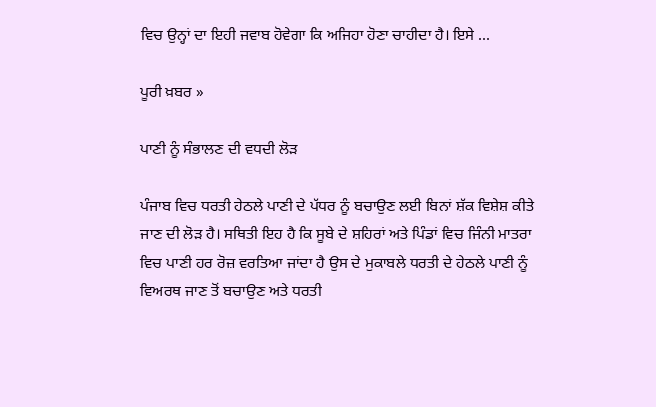ਵਿਚ ਉਨ੍ਹਾਂ ਦਾ ਇਹੀ ਜਵਾਬ ਹੋਵੇਗਾ ਕਿ ਅਜਿਹਾ ਹੋਣਾ ਚਾਹੀਦਾ ਹੈ। ਇਸੇ ...

ਪੂਰੀ ਖ਼ਬਰ »

ਪਾਣੀ ਨੂੰ ਸੰਭਾਲਣ ਦੀ ਵਧਦੀ ਲੋੜ

ਪੰਜਾਬ ਵਿਚ ਧਰਤੀ ਹੇਠਲੇ ਪਾਣੀ ਦੇ ਪੱਧਰ ਨੂੰ ਬਚਾਉਣ ਲਈ ਬਿਨਾਂ ਸ਼ੱਕ ਵਿਸ਼ੇਸ਼ ਕੀਤੇ ਜਾਣ ਦੀ ਲੋੜ ਹੈ। ਸਥਿਤੀ ਇਹ ਹੈ ਕਿ ਸੂਬੇ ਦੇ ਸ਼ਹਿਰਾਂ ਅਤੇ ਪਿੰਡਾਂ ਵਿਚ ਜਿੰਨੀ ਮਾਤਰਾ ਵਿਚ ਪਾਣੀ ਹਰ ਰੋਜ਼ ਵਰਤਿਆ ਜਾਂਦਾ ਹੈ ਉਸ ਦੇ ਮੁਕਾਬਲੇ ਧਰਤੀ ਦੇ ਹੇਠਲੇ ਪਾਣੀ ਨੂੰ ਵਿਅਰਥ ਜਾਣ ਤੋਂ ਬਚਾਉਣ ਅਤੇ ਧਰਤੀ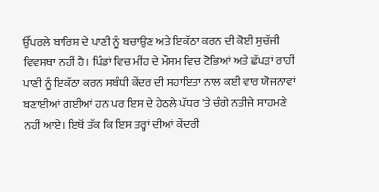ਉੱਪਰਲੇ ਬਾਰਿਸ਼ ਦੇ ਪਾਣੀ ਨੂੰ ਬਚਾਉਣ ਅਤੇ ਇਕੱਠਾ ਕਰਨ ਦੀ ਕੋਈ ਸੁਚੱਜੀ ਵਿਵਸਥਾ ਨਹੀਂ ਹੈ। ਪਿੰਡਾਂ ਵਿਚ ਮੀਂਹ ਦੇ ਮੌਸਮ ਵਿਚ ਟੋਭਿਆਂ ਅਤੇ ਛੱਪੜਾਂ ਰਾਹੀਂ ਪਾਣੀ ਨੂੰ ਇਕੱਠਾ ਕਰਨ ਸਬੰਧੀ ਕੇਂਦਰ ਦੀ ਸਹਾਇਤਾ ਨਾਲ ਕਈ ਵਾਰ ਯੋਜਨਾਵਾਂ ਬਣਾਈਆਂ ਗਈਆਂ ਹਨ ਪਰ ਇਸ ਦੇ ਹੇਠਲੇ ਪੱਧਰ 'ਤੇ ਚੰਗੇ ਨਤੀਜੇ ਸਾਹਮਣੇ ਨਹੀਂ ਆਏ। ਇਥੋਂ ਤੱਕ ਕਿ ਇਸ ਤਰ੍ਹਾਂ ਦੀਆਂ ਕੇਂਦਰੀ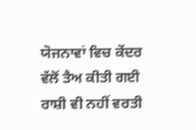ਯੋਜਨਾਵਾਂ ਵਿਚ ਕੇਂਦਰ ਵੱਲੋਂ ਤੈਅ ਕੀਤੀ ਗਈ ਰਾਸ਼ੀ ਵੀ ਨਹੀਂ ਵਰਤੀ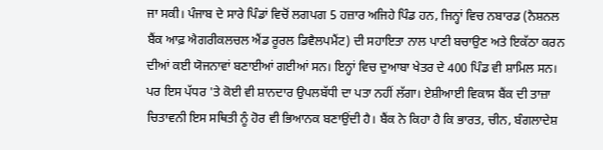ਜਾ ਸਕੀ। ਪੰਜਾਬ ਦੇ ਸਾਰੇ ਪਿੰਡਾਂ ਵਿਚੋਂ ਲਗਪਗ 5 ਹਜ਼ਾਰ ਅਜਿਹੇ ਪਿੰਡ ਹਨ, ਜਿਨ੍ਹਾਂ ਵਿਚ ਨਬਾਰਡ (ਨੈਸ਼ਨਲ ਬੈਂਕ ਆਫ਼ ਐਗਰੀਕਲਚਲ ਐਂਡ ਰੂਰਲ ਡਿਵੈਲਪਮੈਂਟ) ਦੀ ਸਹਾਇਤਾ ਨਾਲ ਪਾਣੀ ਬਚਾਉਣ ਅਤੇ ਇਕੱਠਾ ਕਰਨ ਦੀਆਂ ਕਈ ਯੋਜਨਾਵਾਂ ਬਣਾਈਆਂ ਗਈਆਂ ਸਨ। ਇਨ੍ਹਾਂ ਵਿਚ ਦੁਆਬਾ ਖੇਤਰ ਦੇ 400 ਪਿੰਡ ਵੀ ਸ਼ਾਮਿਲ ਸਨ। ਪਰ ਇਸ ਪੱਧਰ 'ਤੇ ਕੋਈ ਵੀ ਸ਼ਾਨਦਾਰ ਉਪਲਬੱਧੀ ਦਾ ਪਤਾ ਨਹੀਂ ਲੱਗਾ। ਏਸ਼ੀਆਈ ਵਿਕਾਸ ਬੈਂਕ ਦੀ ਤਾਜ਼ਾ ਚਿਤਾਵਨੀ ਇਸ ਸਥਿਤੀ ਨੂੰ ਹੋਰ ਵੀ ਭਿਆਨਕ ਬਣਾਉਂਦੀ ਹੈ। ਬੈਂਕ ਨੇ ਕਿਹਾ ਹੈ ਕਿ ਭਾਰਤ, ਚੀਨ, ਬੰਗਲਾਦੇਸ਼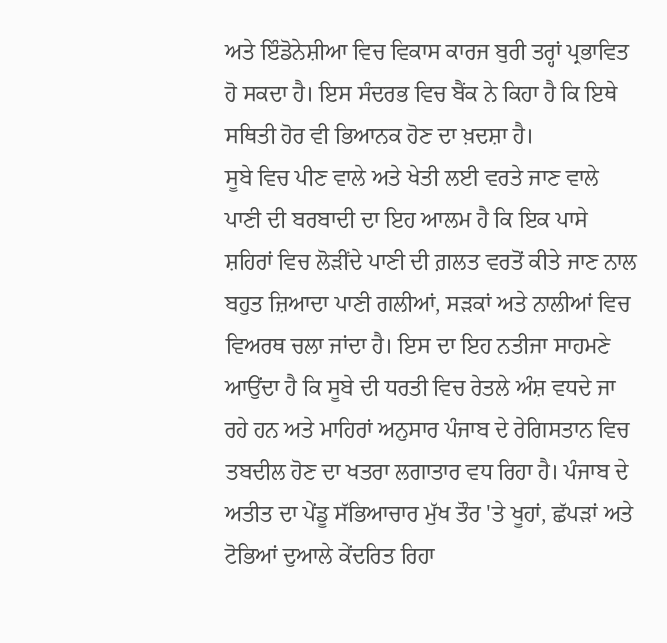ਅਤੇ ਇੰਡੋਨੇਸ਼ੀਆ ਵਿਚ ਵਿਕਾਸ ਕਾਰਜ ਬੁਰੀ ਤਰ੍ਹਾਂ ਪ੍ਰਭਾਵਿਤ ਹੋ ਸਕਦਾ ਹੈ। ਇਸ ਸੰਦਰਭ ਵਿਚ ਬੈਂਕ ਨੇ ਕਿਹਾ ਹੈ ਕਿ ਇਥੇ ਸਥਿਤੀ ਹੋਰ ਵੀ ਭਿਆਨਕ ਹੋਣ ਦਾ ਖ਼ਦਸ਼ਾ ਹੈ।
ਸੂਬੇ ਵਿਚ ਪੀਣ ਵਾਲੇ ਅਤੇ ਖੇਤੀ ਲਈ ਵਰਤੇ ਜਾਣ ਵਾਲੇ ਪਾਣੀ ਦੀ ਬਰਬਾਦੀ ਦਾ ਇਹ ਆਲਮ ਹੈ ਕਿ ਇਕ ਪਾਸੇ ਸ਼ਹਿਰਾਂ ਵਿਚ ਲੋੜੀਂਦੇ ਪਾਣੀ ਦੀ ਗ਼ਲਤ ਵਰਤੋਂ ਕੀਤੇ ਜਾਣ ਨਾਲ ਬਹੁਤ ਜ਼ਿਆਦਾ ਪਾਣੀ ਗਲੀਆਂ, ਸੜਕਾਂ ਅਤੇ ਨਾਲੀਆਂ ਵਿਚ ਵਿਅਰਥ ਚਲਾ ਜਾਂਦਾ ਹੈ। ਇਸ ਦਾ ਇਹ ਨਤੀਜਾ ਸਾਹਮਣੇ ਆਉਂਦਾ ਹੈ ਕਿ ਸੂਬੇ ਦੀ ਧਰਤੀ ਵਿਚ ਰੇਤਲੇ ਅੰਸ਼ ਵਧਦੇ ਜਾ ਰਹੇ ਹਨ ਅਤੇ ਮਾਹਿਰਾਂ ਅਨੁਸਾਰ ਪੰਜਾਬ ਦੇ ਰੇਗਿਸਤਾਨ ਵਿਚ ਤਬਦੀਲ ਹੋਣ ਦਾ ਖਤਰਾ ਲਗਾਤਾਰ ਵਧ ਰਿਹਾ ਹੈ। ਪੰਜਾਬ ਦੇ ਅਤੀਤ ਦਾ ਪੇਂਡੂ ਸੱਭਿਆਚਾਰ ਮੁੱਖ ਤੌਰ 'ਤੇ ਖੂਹਾਂ, ਛੱਪੜਾਂ ਅਤੇ ਟੋਭਿਆਂ ਦੁਆਲੇ ਕੇਂਦਰਿਤ ਰਿਹਾ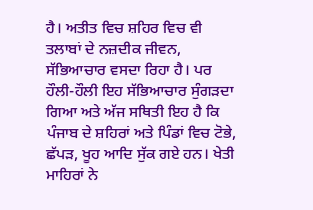ਹੈ। ਅਤੀਤ ਵਿਚ ਸ਼ਹਿਰ ਵਿਚ ਵੀ ਤਲਾਬਾਂ ਦੇ ਨਜ਼ਦੀਕ ਜੀਵਨ, ਸੱਭਿਆਚਾਰ ਵਸਦਾ ਰਿਹਾ ਹੈ। ਪਰ ਹੌਲੀ-ਹੌਲੀ ਇਹ ਸੱਭਿਆਚਾਰ ਸੁੰਗੜਦਾ ਗਿਆ ਅਤੇ ਅੱਜ ਸਥਿਤੀ ਇਹ ਹੈ ਕਿ ਪੰਜਾਬ ਦੇ ਸ਼ਹਿਰਾਂ ਅਤੇ ਪਿੰਡਾਂ ਵਿਚ ਟੋਭੇ, ਛੱਪੜ, ਖੂਹ ਆਦਿ ਸੁੱਕ ਗਏ ਹਨ। ਖੇਤੀ ਮਾਹਿਰਾਂ ਨੇ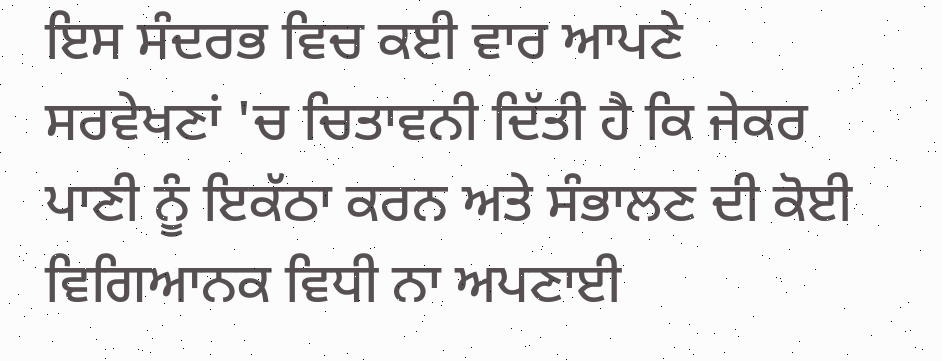ਇਸ ਸੰਦਰਭ ਵਿਚ ਕਈ ਵਾਰ ਆਪਣੇ ਸਰਵੇਖਣਾਂ 'ਚ ਚਿਤਾਵਨੀ ਦਿੱਤੀ ਹੈ ਕਿ ਜੇਕਰ ਪਾਣੀ ਨੂੰ ਇਕੱਠਾ ਕਰਨ ਅਤੇ ਸੰਭਾਲਣ ਦੀ ਕੋਈ ਵਿਗਿਆਨਕ ਵਿਧੀ ਨਾ ਅਪਣਾਈ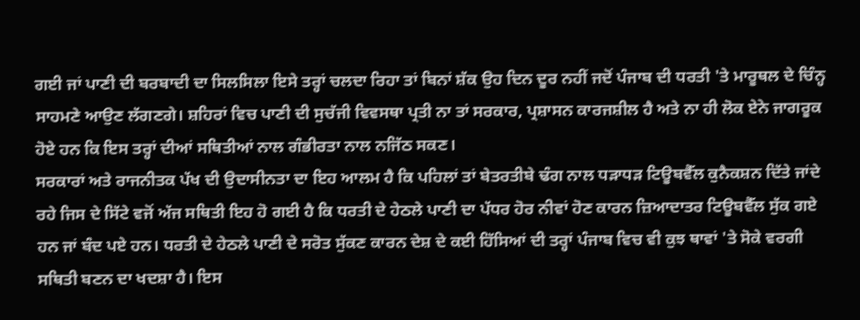ਗਈ ਜਾਂ ਪਾਣੀ ਦੀ ਬਰਬਾਦੀ ਦਾ ਸਿਲਸਿਲਾ ਇਸੇ ਤਰ੍ਹਾਂ ਚਲਦਾ ਰਿਹਾ ਤਾਂ ਬਿਨਾਂ ਸ਼ੱਕ ਉਹ ਦਿਨ ਦੂਰ ਨਹੀਂ ਜਦੋਂ ਪੰਜਾਬ ਦੀ ਧਰਤੀ 'ਤੇ ਮਾਰੂਥਲ ਦੇ ਚਿੰਨ੍ਹ ਸਾਹਮਣੇ ਆਉਣ ਲੱਗਣਗੇ। ਸ਼ਹਿਰਾਂ ਵਿਚ ਪਾਣੀ ਦੀ ਸੁਚੱਜੀ ਵਿਵਸਥਾ ਪ੍ਰਤੀ ਨਾ ਤਾਂ ਸਰਕਾਰ, ਪ੍ਰਸ਼ਾਸਨ ਕਾਰਜਸ਼ੀਲ ਹੈ ਅਤੇ ਨਾ ਹੀ ਲੋਕ ਏਨੇ ਜਾਗਰੂਕ ਹੋਏ ਹਨ ਕਿ ਇਸ ਤਰ੍ਹਾਂ ਦੀਆਂ ਸਥਿਤੀਆਂ ਨਾਲ ਗੰਭੀਰਤਾ ਨਾਲ ਨਜਿੱਠ ਸਕਣ।
ਸਰਕਾਰਾਂ ਅਤੇ ਰਾਜਨੀਤਕ ਪੱਖ ਦੀ ਉਦਾਸੀਨਤਾ ਦਾ ਇਹ ਆਲਮ ਹੈ ਕਿ ਪਹਿਲਾਂ ਤਾਂ ਬੇਤਰਤੀਬੇ ਢੰਗ ਨਾਲ ਧੜਾਧੜ ਟਿਊਬਵੈੱਲ ਕੁਨੈਕਸ਼ਨ ਦਿੱਤੇ ਜਾਂਦੇ ਰਹੇ ਜਿਸ ਦੇ ਸਿੱਟੇ ਵਜੋਂ ਅੱਜ ਸਥਿਤੀ ਇਹ ਹੋ ਗਈ ਹੈ ਕਿ ਧਰਤੀ ਦੇ ਹੇਠਲੇ ਪਾਣੀ ਦਾ ਪੱਧਰ ਹੋਰ ਨੀਵਾਂ ਹੋਣ ਕਾਰਨ ਜ਼ਿਆਦਾਤਰ ਟਿਊਬਵੈੱਲ ਸੁੱਕ ਗਏ ਹਨ ਜਾਂ ਬੰਦ ਪਏ ਹਨ। ਧਰਤੀ ਦੇ ਹੇਠਲੇ ਪਾਣੀ ਦੇ ਸਰੋਤ ਸੁੱਕਣ ਕਾਰਨ ਦੇਸ਼ ਦੇ ਕਈ ਹਿੱਸਿਆਂ ਦੀ ਤਰ੍ਹਾਂ ਪੰਜਾਬ ਵਿਚ ਵੀ ਕੁਝ ਥਾਵਾਂ 'ਤੇ ਸੋਕੇ ਵਰਗੀ ਸਥਿਤੀ ਬਣਨ ਦਾ ਖਦਸ਼ਾ ਹੈ। ਇਸ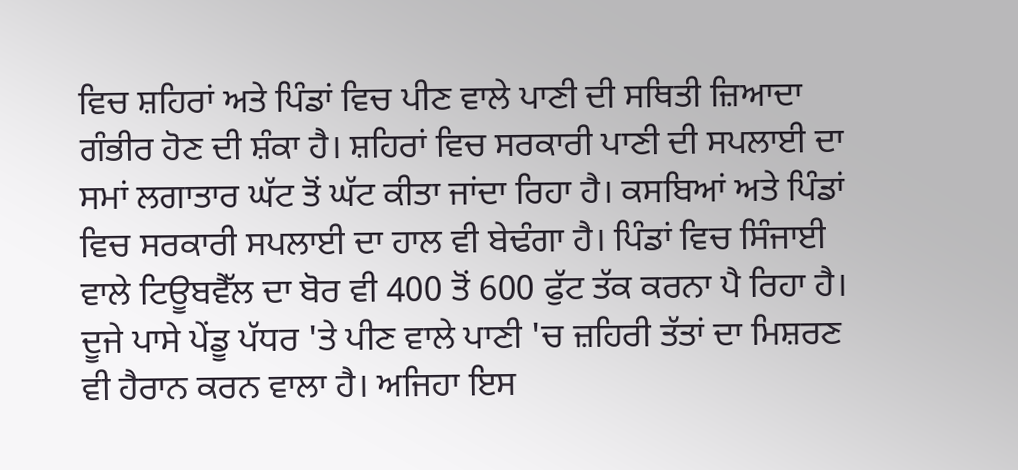ਵਿਚ ਸ਼ਹਿਰਾਂ ਅਤੇ ਪਿੰਡਾਂ ਵਿਚ ਪੀਣ ਵਾਲੇ ਪਾਣੀ ਦੀ ਸਥਿਤੀ ਜ਼ਿਆਦਾ ਗੰਭੀਰ ਹੋਣ ਦੀ ਸ਼ੰਕਾ ਹੈ। ਸ਼ਹਿਰਾਂ ਵਿਚ ਸਰਕਾਰੀ ਪਾਣੀ ਦੀ ਸਪਲਾਈ ਦਾ ਸਮਾਂ ਲਗਾਤਾਰ ਘੱਟ ਤੋਂ ਘੱਟ ਕੀਤਾ ਜਾਂਦਾ ਰਿਹਾ ਹੈ। ਕਸਬਿਆਂ ਅਤੇ ਪਿੰਡਾਂ ਵਿਚ ਸਰਕਾਰੀ ਸਪਲਾਈ ਦਾ ਹਾਲ ਵੀ ਬੇਢੰਗਾ ਹੈ। ਪਿੰਡਾਂ ਵਿਚ ਸਿੰਜਾਈ ਵਾਲੇ ਟਿਊਬਵੈੱਲ ਦਾ ਬੋਰ ਵੀ 400 ਤੋਂ 600 ਫੁੱਟ ਤੱਕ ਕਰਨਾ ਪੈ ਰਿਹਾ ਹੈ। ਦੂਜੇ ਪਾਸੇ ਪੇਂਡੂ ਪੱਧਰ 'ਤੇ ਪੀਣ ਵਾਲੇ ਪਾਣੀ 'ਚ ਜ਼ਹਿਰੀ ਤੱਤਾਂ ਦਾ ਮਿਸ਼ਰਣ ਵੀ ਹੈਰਾਨ ਕਰਨ ਵਾਲਾ ਹੈ। ਅਜਿਹਾ ਇਸ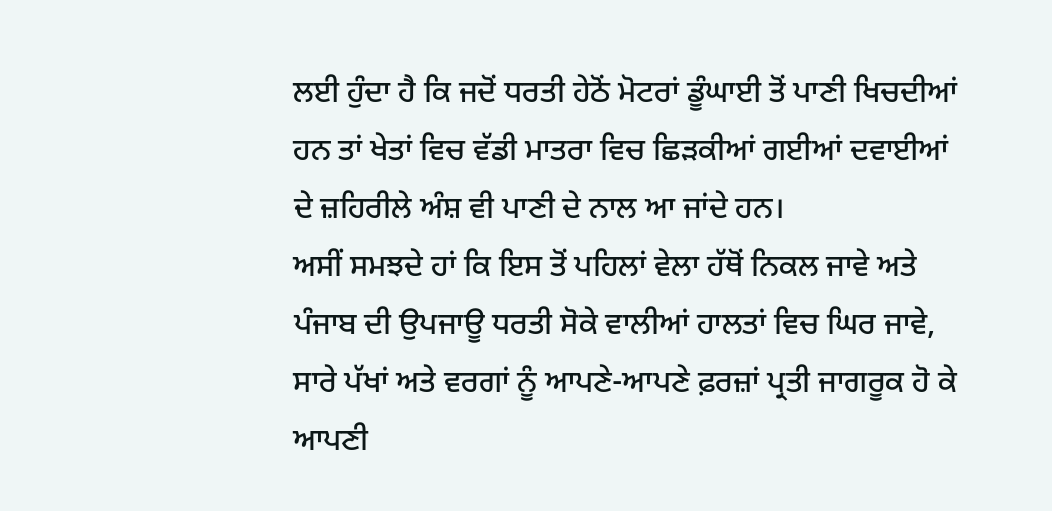ਲਈ ਹੁੰਦਾ ਹੈ ਕਿ ਜਦੋਂ ਧਰਤੀ ਹੇਠੋਂ ਮੋਟਰਾਂ ਡੂੰਘਾਈ ਤੋਂ ਪਾਣੀ ਖਿਚਦੀਆਂ ਹਨ ਤਾਂ ਖੇਤਾਂ ਵਿਚ ਵੱਡੀ ਮਾਤਰਾ ਵਿਚ ਛਿੜਕੀਆਂ ਗਈਆਂ ਦਵਾਈਆਂ ਦੇ ਜ਼ਹਿਰੀਲੇ ਅੰਸ਼ ਵੀ ਪਾਣੀ ਦੇ ਨਾਲ ਆ ਜਾਂਦੇ ਹਨ।
ਅਸੀਂ ਸਮਝਦੇ ਹਾਂ ਕਿ ਇਸ ਤੋਂ ਪਹਿਲਾਂ ਵੇਲਾ ਹੱਥੋਂ ਨਿਕਲ ਜਾਵੇ ਅਤੇ ਪੰਜਾਬ ਦੀ ਉਪਜਾਊ ਧਰਤੀ ਸੋਕੇ ਵਾਲੀਆਂ ਹਾਲਤਾਂ ਵਿਚ ਘਿਰ ਜਾਵੇ, ਸਾਰੇ ਪੱਖਾਂ ਅਤੇ ਵਰਗਾਂ ਨੂੰ ਆਪਣੇ-ਆਪਣੇ ਫ਼ਰਜ਼ਾਂ ਪ੍ਰਤੀ ਜਾਗਰੂਕ ਹੋ ਕੇ ਆਪਣੀ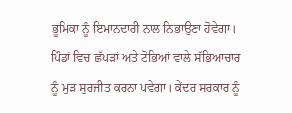ਭੂਮਿਕਾ ਨੂੰ ਇਮਾਨਦਾਰੀ ਨਾਲ ਨਿਭਾਉਣਾ ਹੋਵੇਗਾ। ਪਿੰਡਾਂ ਵਿਚ ਛੱਪੜਾਂ ਅਤੇ ਟੋਭਿਆਂ ਵਾਲੇ ਸੱਭਿਆਚਾਰ ਨੂੰ ਮੁੜ ਸੁਰਜੀਤ ਕਰਨਾ ਪਵੇਗਾ। ਕੇਂਦਰ ਸਰਕਾਰ ਨੂੰ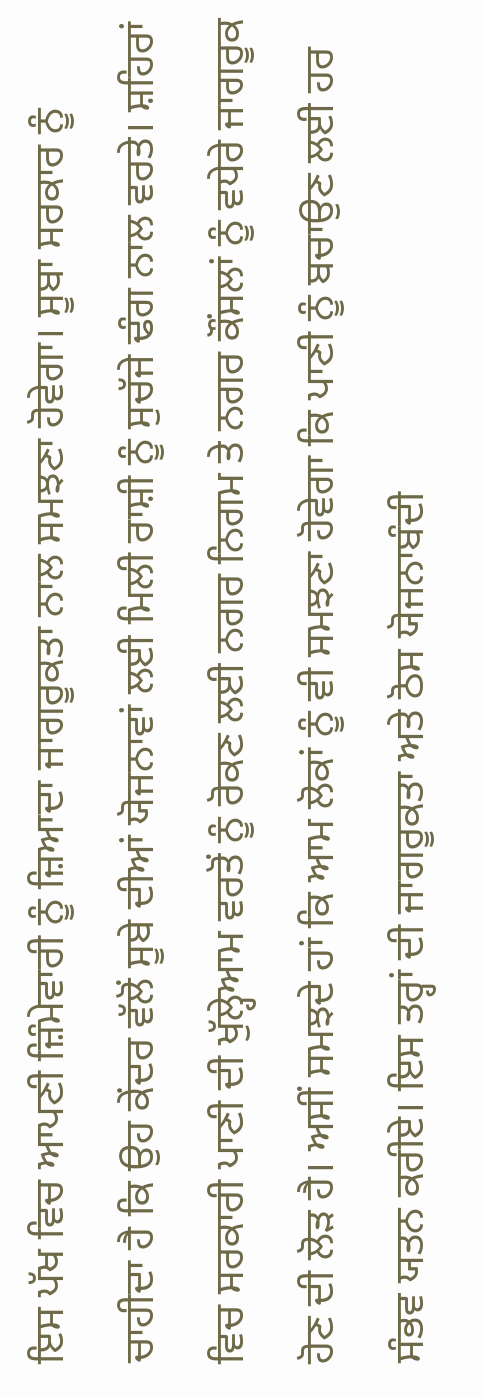ਇਸ ਪੱਖ ਵਿਚ ਆਪਣੀ ਜ਼ਿੰਮੇਵਾਰੀ ਨੂੰ ਜ਼ਿਆਦਾ ਜਾਗਰੂਕਤਾ ਨਾਲ ਸਮਝਣਾ ਹੋਵੇਗਾ। ਸੂਬਾ ਸਰਕਾਰ ਨੂੰ ਚਾਹੀਦਾ ਹੈ ਕਿ ਉਹ ਕੇਂਦਰ ਵੱਲੋਂ ਸੂਬੇ ਦੀਆਂ ਯੋਜਨਾਵਾਂ ਲਈ ਮਿਲੀ ਰਾਸ਼ੀ ਨੂੰ ਸੁਚੱਜੇ ਢੰਗ ਨਾਲ ਵਰਤੇ। ਸ਼ਹਿਰਾਂ ਵਿਚ ਸਰਕਾਰੀ ਪਾਣੀ ਦੀ ਖੁੱਲ੍ਹੇਆਮ ਵਰਤੋਂ ਨੂੰ ਰੋਕਣ ਲਈ ਨਗਰ ਨਿਗਮ ਤੇ ਨਗਰ ਕੌਂਸਲਾਂ ਨੂੰ ਵਧੇਰੇ ਜਾਗਰੂਕ ਹੋਣ ਦੀ ਲੋੜ ਹੈ। ਅਸੀਂ ਸਮਝਦੇ ਹਾਂ ਕਿ ਆਮ ਲੋਕਾਂ ਨੂੰ ਵੀ ਸਮਝਣਾ ਹੋਵੇਗਾ ਕਿ ਪਾਣੀ ਨੂੰ ਬਚਾਉਣ ਲਈ ਹਰ ਸੰਭਵ ਯਤਨ ਕਰੀਏ। ਇਸ ਤਰ੍ਹਾਂ ਦੀ ਜਾਗਰੂਕਤਾ ਅਤੇ ਠੋਸ ਯੋਜਨਾਬੰਦੀ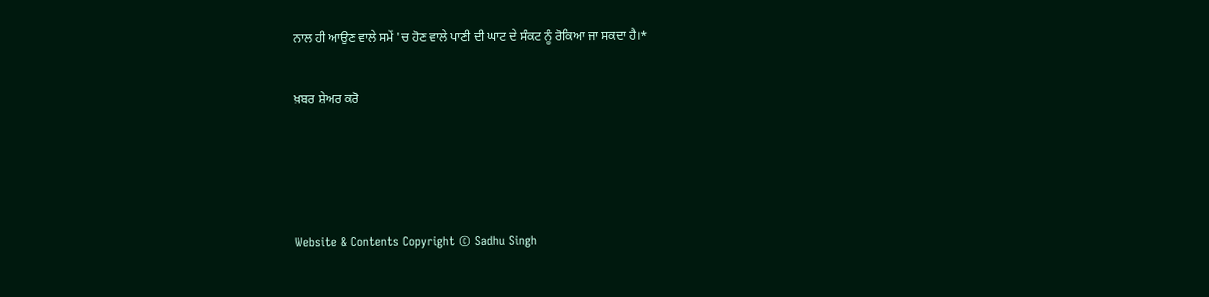ਨਾਲ ਹੀ ਆਉਣ ਵਾਲੇ ਸਮੇਂ 'ਚ ਹੋਣ ਵਾਲੇ ਪਾਣੀ ਦੀ ਘਾਟ ਦੇ ਸੰਕਟ ਨੂੰ ਰੋਕਿਆ ਜਾ ਸਕਦਾ ਹੈ।*


ਖ਼ਬਰ ਸ਼ੇਅਰ ਕਰੋ






Website & Contents Copyright © Sadhu Singh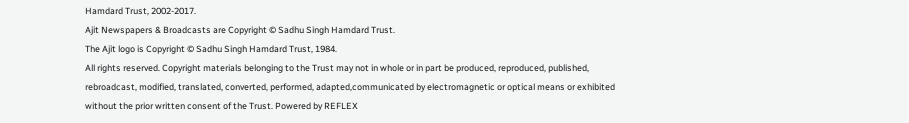Hamdard Trust, 2002-2017.
Ajit Newspapers & Broadcasts are Copyright © Sadhu Singh Hamdard Trust.
The Ajit logo is Copyright © Sadhu Singh Hamdard Trust, 1984.
All rights reserved. Copyright materials belonging to the Trust may not in whole or in part be produced, reproduced, published, rebroadcast, modified, translated, converted, performed, adapted,communicated by electromagnetic or optical means or exhibited without the prior written consent of the Trust. Powered by REFLEX